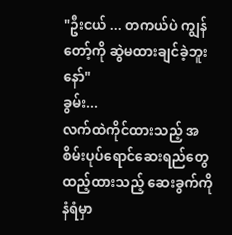"ဦးငယ် ... တကယ်ပဲ ကျွန်တော့်ကို ဆွဲမထားချင်ခဲ့ဘူးနော်"
ခွမ်း...
လက်ထဲကိုင်ထားသည့် အစိမ်းပုပ်ရောင်ဆေးရည်တွေထည့်ထားသည့် ဆေးခွက်ကို နံရံမှာ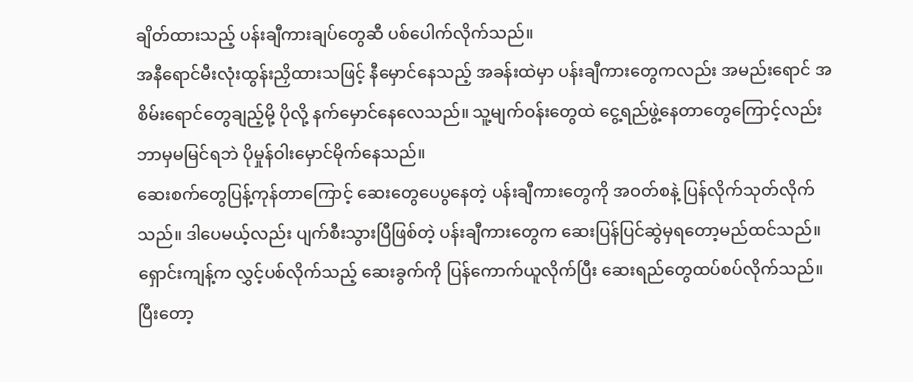ချိတ်ထားသည့် ပန်းချီကားချပ်တွေဆီ ပစ်ပေါက်လိုက်သည်။
အနီရောင်မီးလုံးထွန်းညှိထားသဖြင့် နီမှောင်နေသည့် အခန်းထဲမှာ ပန်းချီကားတွေကလည်း အမည်းရောင် အစိမ်းရောင်တွေချည့်မို့ ပိုလို့ နက်မှောင်နေလေသည်။ သူ့မျက်ဝန်းတွေထဲ ငွေ့ရည်ဖွဲ့နေတာတွေကြောင့်လည်း ဘာမှမမြင်ရဘဲ ပိုမှုန်ဝါးမှောင်မိုက်နေသည်။
ဆေးစက်တွေပြန့်ကုန်တာကြောင့် ဆေးတွေပေပွနေတဲ့ ပန်းချီကားတွေကို အဝတ်စနဲ့ ပြန်လိုက်သုတ်လိုက်သည်။ ဒါပေမယ့်လည်း ပျက်စီးသွားပြီဖြစ်တဲ့ ပန်းချီကားတွေက ဆေးပြန်ပြင်ဆွဲမှရတော့မည်ထင်သည်။
ရှောင်းကျန့်က လွှင့်ပစ်လိုက်သည့် ဆေးခွက်ကို ပြန်ကောက်ယူလိုက်ပြီး ဆေးရည်တွေထပ်စပ်လိုက်သည်။ ပြီးတော့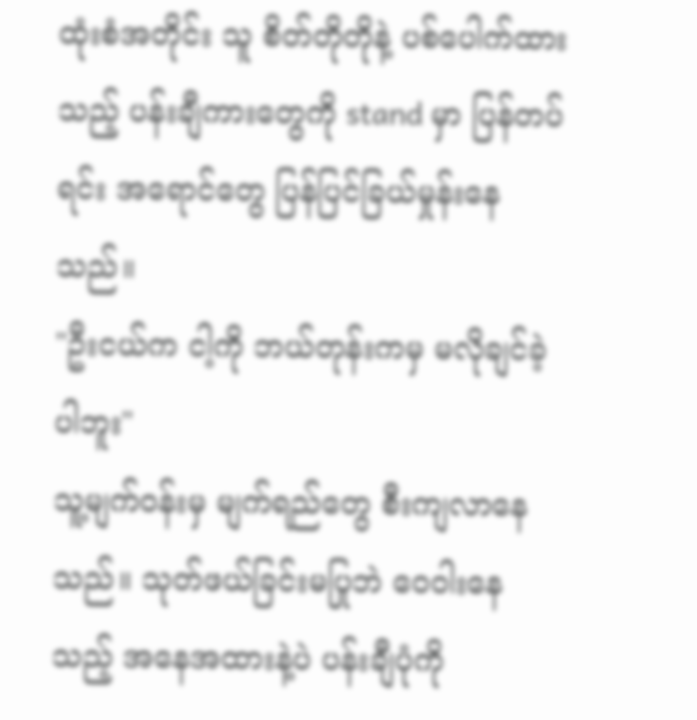ထုံးစံအတိုင်း သူ စိတ်တိုတိုနဲ့ ပစ်ပေါက်ထားသည့် ပန်းချီကားတွေကို stand မှာ ပြန်တပ်ရင်း အရောင်တွေ ပြန်ပြင်ခြယ်မှုန်းနေသည်။
"ဦးငယ်က ငါ့ကို ဘယ်တုန်းကမှ မလိုချင်ခဲ့ပါဘူး"
သူ့မျက်ဝန်းမှ မျက်ရည်တွေ စီးကျလာနေသည်။ သုတ်ဖယ်ခြင်းမပြုဘဲ ဝေဝါးနေသည့် အနေအထားနဲ့ပဲ ပန်းချီပုံကို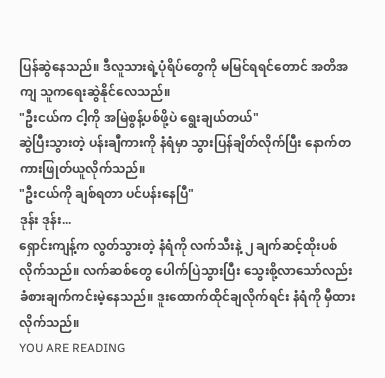ပြန်ဆွဲနေသည်။ ဒီလူသားရဲ့ပုံရိပ်တွေကို မမြင်ရရင်တောင် အတိအကျ သူကရေးဆွဲနိုင်လေသည်။
"ဦးငယ်က ငါ့ကို အမြဲစွန့်ပစ်ဖို့ပဲ ရွေးချယ်တယ်"
ဆွဲပြီးသွားတဲ့ ပန်းချီကားကို နံရံမှာ သွားပြန်ချိတ်လိုက်ပြီး နောက်တကားဖြုတ်ယူလိုက်သည်။
"ဦးငယ်ကို ချစ်ရတာ ပင်ပန်းနေပြီ"
ဒုန်း ဒုန်း...
ရှောင်းကျန့်က လွတ်သွားတဲ့ နံရံကို လက်သီးနဲ့ ၂ ချက်ဆင့်ထိုးပစ်လိုက်သည်။ လက်ဆစ်တွေ ပေါက်ပြဲသွားပြီး သွေးစို့လာသော်လည်း ခံစားချက်ကင်းမဲ့နေသည်။ ဒူးထောက်ထိုင်ချလိုက်ရင်း နံရံကို မှီထားလိုက်သည်။
YOU ARE READING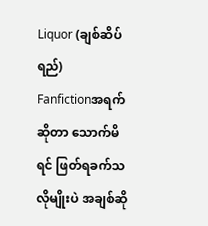Liquor (ချစ်ဆိပ်ရည်)
Fanfictionအရက်ဆိုတာ သောက်မိရင် ဖြတ်ရခက်သလိုမျိုးပဲ အချစ်ဆို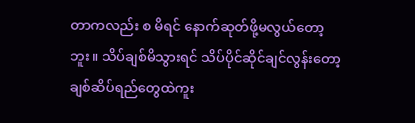တာကလည်း စ မိရင် နောက်ဆုတ်ဖို့မလွယ်တော့ဘူး။ သိပ်ချစ်မိသွားရင် သိပ်ပိုင်ဆိုင်ချင်လွန်းတော့ ချစ်ဆိပ်ရည်တွေထဲကူး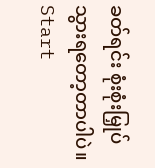ခတ်ရင်း စုံးစုံးမြှုပ်သွားရတော့တာပါပဲ။ Start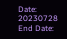Date: 20230728 End Date: